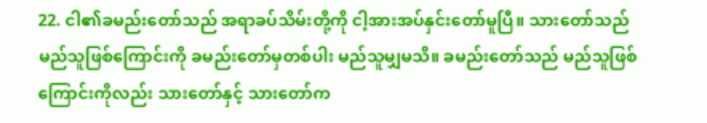22. ငါ၏ခမည်းတော်သည် အရာခပ်သိမ်းတို့ကို ငါ့အားအပ်နှင်းတော်မူပြီ။ သားတော်သည် မည်သူဖြစ်ကြောင်းကို ခမည်းတော်မှတစ်ပါး မည်သူမျှမသိ။ ခမည်းတော်သည် မည်သူဖြစ်ကြောင်းကိုလည်း သားတော်နှင့် သားတော်က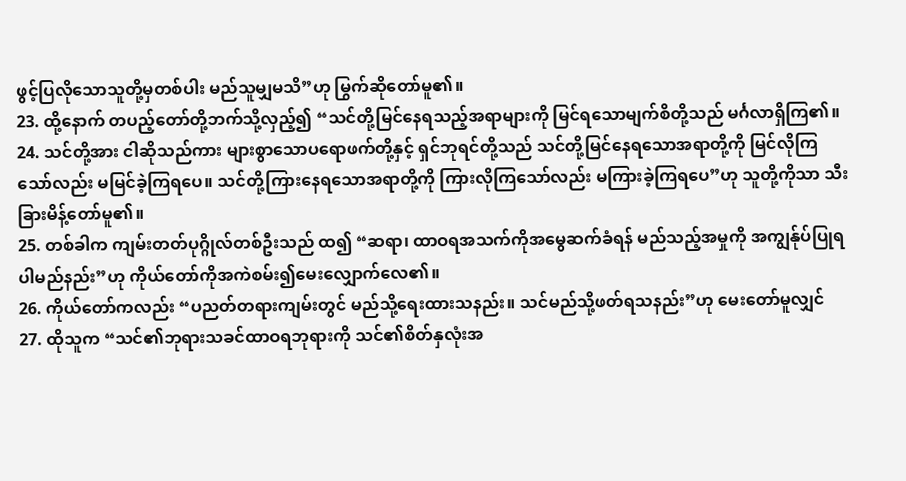ဖွင့်ပြလိုသောသူတို့မှတစ်ပါး မည်သူမျှမသိ”ဟု မြွက်ဆိုတော်မူ၏။
23. ထို့နောက် တပည့်တော်တို့ဘက်သို့လှည့်၍ “သင်တို့မြင်နေရသည့်အရာများကို မြင်ရသောမျက်စိတို့သည် မင်္ဂလာရှိကြ၏။
24. သင်တို့အား ငါဆိုသည်ကား များစွာသောပရောဖက်တို့နှင့် ရှင်ဘုရင်တို့သည် သင်တို့မြင်နေရသောအရာတို့ကို မြင်လိုကြသော်လည်း မမြင်ခဲ့ကြရပေ။ သင်တို့ကြားနေရသောအရာတို့ကို ကြားလိုကြသော်လည်း မကြားခဲ့ကြရပေ”ဟု သူတို့ကိုသာ သီးခြားမိန့်တော်မူ၏။
25. တစ်ခါက ကျမ်းတတ်ပုဂ္ဂိုလ်တစ်ဦးသည် ထ၍ “ဆရာ၊ ထာဝရအသက်ကိုအမွေဆက်ခံရန် မည်သည့်အမှုကို အကျွန်ုပ်ပြုရပါမည်နည်း”ဟု ကိုယ်တော်ကိုအကဲစမ်း၍မေးလျှောက်လေ၏။
26. ကိုယ်တော်ကလည်း “ပညတ်တရားကျမ်းတွင် မည်သို့ရေးထားသနည်း။ သင်မည်သို့ဖတ်ရသနည်း”ဟု မေးတော်မူလျှင်
27. ထိုသူက “သင်၏ဘုရားသခင်ထာဝရဘုရားကို သင်၏စိတ်နှလုံးအ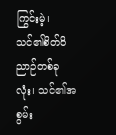ကြွင်းမဲ့၊ သင်၏စိတ်ဝိညာဉ်တစ်ခုလုံး၊ သင်၏အစွမ်း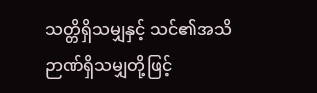သတ္တိရှိသမျှနှင့် သင်၏အသိဉာဏ်ရှိသမျှတို့ဖြင့်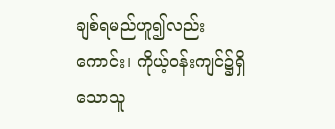ချစ်ရမည်ဟူ၍လည်းကောင်း၊ ကိုယ့်ဝန်းကျင်၌ရှိသောသူ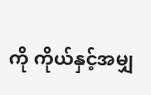ကို ကိုယ်နှင့်အမျှ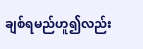ချစ်ရမည်ဟူ၍လည်း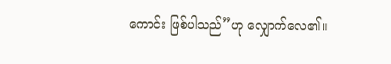ကောင်း ဖြစ်ပါသည်”ဟု လျှောက်လေ၏။